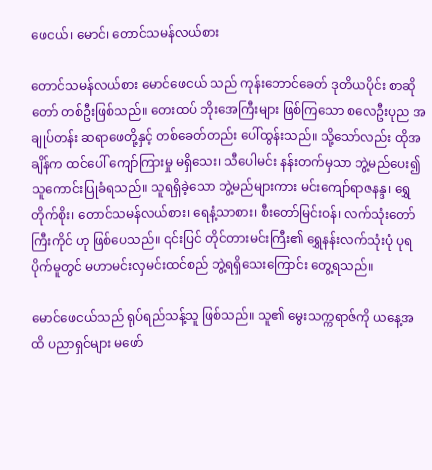ဖေငယ်၊ မောင်၊ တောင်သမန်လယ်စား

တောင်သမန်လယ်စား မောင်ဖေငယ် သည် ကုန်းဘောင်ခေတ် ဒုတိယပိုင်း စာဆိုတော် တစ်ဦးဖြစ်သည်။ တေးထပ် ဘိုးအေကြီးများ ဖြစ်ကြသော စလေဦးပုည အချုပ်တန်း ဆရာဖေတို့နှင့် တစ်ခေတ်တည်း ပေါ်ထွန်းသည်။ သို့သော်လည်း ထိုအချိန်က ထင်ပေါ် ကျော်ကြားမှု မရှိသေး၊ သီပေါမင်း နန်းတက်မှသာ ဘွဲ့မည်ပေး၍ သူကောင်းပြုခံရသည်။ သူရရှိခဲ့သော ဘွဲ့မည်များကား မင်းကျော်ရာဇနန္ဒ၊ ရွှေတိုက်စိုး၊ တောင်သမန်လယ်စား၊ ရေနံ့သာစား၊ စီးတော်မြင်းဝန်၊ လက်သုံးတော်ကြီးကိုင် ဟု ဖြစ်ပေသည်။ ၎င်းပြင် တိုင်တားမင်းကြီး၏ ရွှေနန်းလက်သုံးပုံ ပုရပိုက်မူတွင် မဟာမင်းလှမင်းထင်စည် ဘွဲ့ရရှိသေးကြောင်း တွေ့ရသည်။

မောင်ဖေငယ်သည် ရုပ်ရည်သန့်သူ ဖြစ်သည်။ သူ၏ မွေးသက္ကရာဇ်ကို ယနေ့အထိ ပညာရှင်များ မဖော်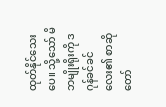ထုတ်နိုင်သေးပေ။ သို့သော် မိဘမျိုးရိုးကို ဒဂုန်ခင်ခင်လေး၏ စာဆိုတော်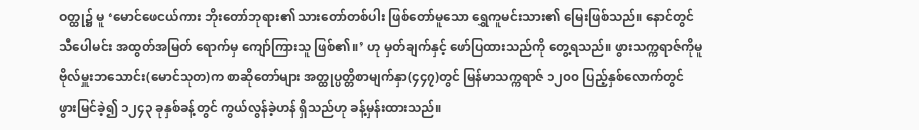ဝတ္ထု၌ မူ ‘မောင်ဖေငယ်ကား ဘိုးတော်ဘုရား၏ သားတော်တစ်ပါး ဖြစ်တော်မူသော ရွှေကူမင်းသား၏ မြေးဖြစ်သည်။ နောင်တွင် သီပေါမင်း အထွတ်အမြတ် ရောက်မှ ကျော်ကြားသူ ဖြစ်၏။’ ဟု မှတ်ချက်နှင့် ဖော်ပြထားသည်ကို တွေ့ရသည်။ ဖွားသက္ကရာဇ်ကိုမူ ဗိုလ်မှူးဘသောင်း(မောင်သုတ)က စာဆိုတော်များ အတ္ထုပ္ပတ္တိစာမျက်နှာ(၄၄၇)တွင် မြန်မာသက္ကရာဇ် ၁၂၀၀ ပြည့်နှစ်လောက်တွင် ဖွားမြင်ခဲ့၍ ၁၂၄၃ ခုနှစ်ခန့်တွင် ကွယ်လွန်ခဲ့ဟန် ရှိသည်ဟု ခန့်မှန်းထားသည်။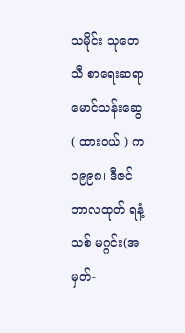သမိုင်း သုတေသီ စာရေးဆရာ မောင်သန်းဆွေ ( ထားဝယ် ) က ၁၉၉၈၊ ဒီဇင်ဘာလထုတ် ရနံ့သစ် မဂ္ဂင်း(အမှတ်-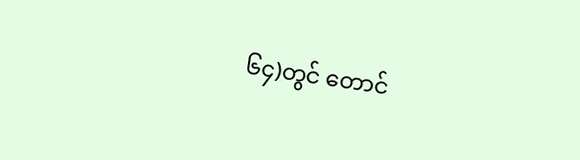၆၄)တွင် တောင်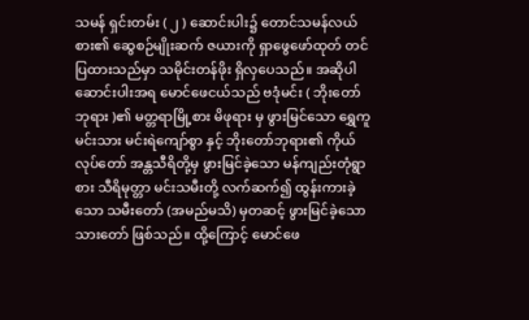သမန် ရှင်းတမ်း ( ၂ ) ဆောင်းပါး၌ တောင်သမန်လယ်စား၏ ဆွေစဉ်မျိုးဆက် ဇယားကို ရှာဖွေဖော်ထုတ် တင်ပြထားသည်မှာ သမိုင်းတန်ဖိုး ရှိလှပေသည်။ အဆိုပါဆောင်းပါးအရ မောင်ဖေငယ်သည် ဗဒုံမင်း ( ဘိုးတော်ဘုရား )၏ မတ္တရာမြို့စား မိဖုရား မှ ဖွားမြင်သော ရွှေကူမင်းသား မင်းရဲကျော်စွာ နှင့် ဘိုးတော်ဘုရား၏ ကိုယ်လုပ်တော် အန္တသီရိတို့မှ ဖွားမြင်ခဲ့သော မန်ကျည်းတုံရွာစား သီရိမုတ္တာ မင်းသမီးတို့ လက်ဆက်၍ ထွန်းကားခဲ့သော သမီးတော် (အမည်မသိ) မှတဆင့် ဖွားမြင်ခဲ့သော သားတော် ဖြစ်သည်။ ထို့ကြောင့် မောင်ဖေ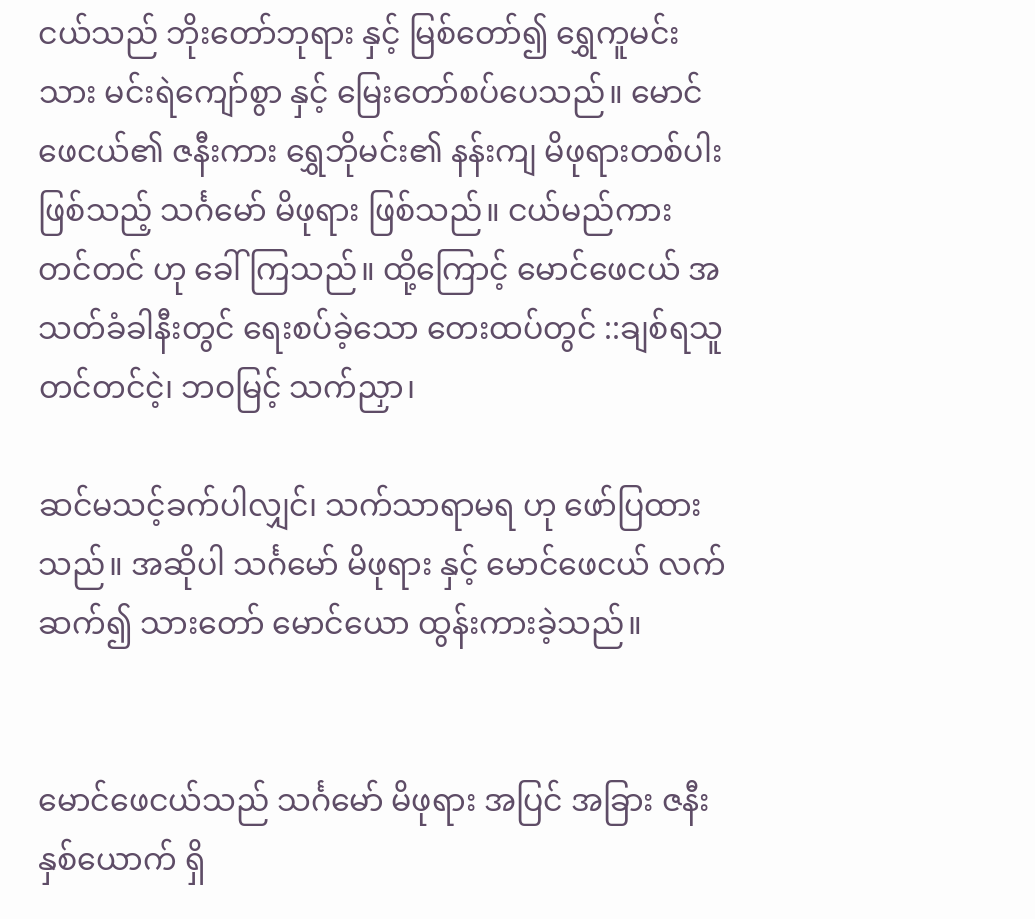ငယ်သည် ဘိုးတော်ဘုရား နှင့် မြစ်တော်၍ ရွှေကူမင်းသား မင်းရဲကျော်စွာ နှင့် မြေးတော်စပ်ပေသည်။ မောင်ဖေငယ်၏ ဇနီးကား ရွှေဘိုမင်း၏ နန်းကျ မိဖုရားတစ်ပါး ဖြစ်သည့် သင်္ဂမော် မိဖုရား ဖြစ်သည်။ ငယ်မည်ကား တင်တင် ဟု ခေါ်ကြသည်။ ထို့ကြောင့် မောင်ဖေငယ် အသတ်ခံခါနီးတွင် ရေးစပ်ခဲ့သော တေးထပ်တွင် ::ချစ်ရသူ တင်တင်ငဲ့၊ ဘဝမြင့် သက်ညှာ၊

ဆင်မသင့်ခက်ပါလျှင်၊ သက်သာရာမရ ဟု ဖော်ပြထားသည်။ အဆိုပါ သင်္ဂမော် မိဖုရား နှင့် မောင်ဖေငယ် လက်ဆက်၍ သားတော် မောင်ယော ထွန်းကားခဲ့သည်။


မောင်ဖေငယ်သည် သင်္ဂမော် မိဖုရား အပြင် အခြား ဇနီး နှစ်ယောက် ရှိ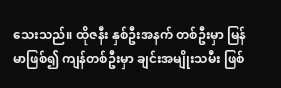သေးသည်။ ထိုဇနီး နှစ်ဦးအနက် တစ်ဦးမှာ မြန်မာဖြစ်၍ ကျန်တစ်ဦးမှာ ချင်းအမျိုးသမီး ဖြစ်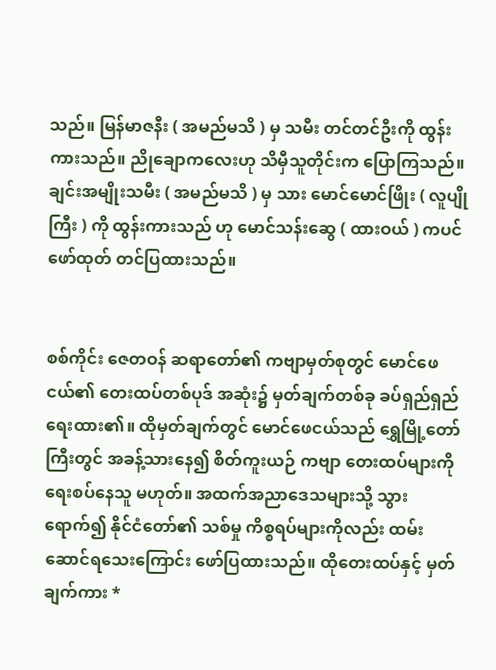သည်။ မြန်မာဇနီး ( အမည်မသိ ) မှ သမီး တင်တင်ဦးကို ထွန်းကားသည်။ ညိုချောကလေးဟု သိမှီသူတိုင်းက ပြောကြသည်။ ချင်းအမျိုးသမီး ( အမည်မသိ ) မှ သား မောင်မောင်ဖြိုး ( လူပျိုကြီး ) ကို ထွန်းကားသည် ဟု မောင်သန်းဆွေ ( ထားဝယ် ) ကပင် ဖော်ထုတ် တင်ပြထားသည်။


စစ်ကိုင်း ဇေတဝန် ဆရာတော်၏ ကဗျာမှတ်စုတွင် မောင်ဖေငယ်၏ တေးထပ်တစ်ပုဒ် အဆုံး၌ မှတ်ချက်တစ်ခု ခပ်ရှည်ရှည် ရေးထား၏။ ထိုမှတ်ချက်တွင် မောင်ဖေငယ်သည် ရွှေမြို့တော်ကြီးတွင် အခန့်သားနေ၍ စိတ်ကူးယဉ် ကဗျာ တေးထပ်များကို ရေးစပ်နေသူ မဟုတ်။ အထက်အညာဒေသများသို့ သွားရောက်၍ နိုင်ငံတော်၏ သစ်မှု ကိစ္စရပ်များကိုလည်း ထမ်းဆောင်ရသေးကြောင်း ဖော်ပြထားသည်။ ထိုတေးထပ်နှင့် မှတ်ချက်ကား *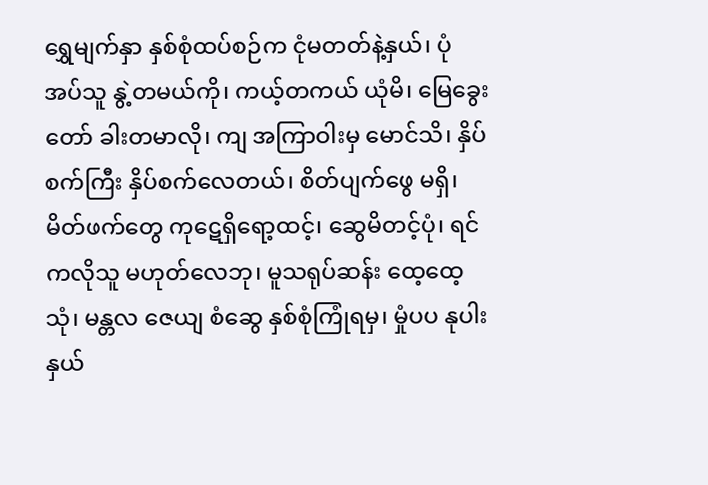ရွှေမျက်နှာ နှစ်စုံထပ်စဉ်က ငုံမတတ်နဲ့နှယ်၊ ပုံအပ်သူ နွဲ့တမယ်ကို၊ ကယ့်တကယ် ယုံမိ၊ မြေခွေးတော် ခါးတမာလို၊ ကျ အကြာဝါးမှ မောင်သိ၊ နှိပ်စက်ကြီး နှိပ်စက်လေတယ်၊ စိတ်ပျက်ဖွေ မရှိ၊ မိတ်ဖက်တွေ ကုဋေရှိရော့ထင့်၊ ဆွေမိတင့်ပုံ၊ ရင်ကလိုသူ မဟုတ်လေဘု၊ မူသရုပ်ဆန်း ထေ့ထေ့သုံ၊ မန္တလ ဇေယျ စံဆွေ နှစ်စုံကြုံရမှ၊ မှုံပပ နုပါး နှယ်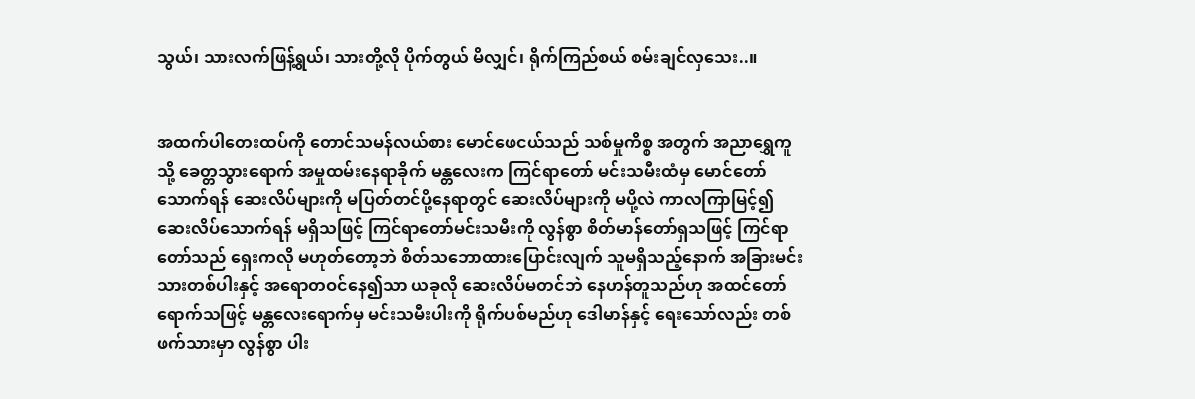သွယ်၊ သားလက်ဖြန့်ရွယ်၊ သားတို့လို ပိုက်တွယ် မိလျှင်၊ ရိုက်ကြည်စယ် စမ်းချင်လှသေး..။


အထက်ပါတေးထပ်ကို တောင်သမန်လယ်စား မောင်ဖေငယ်သည် သစ်မှုကိစ္စ အတွက် အညာရွှေကူသို့ ခေတ္တသွားရောက် အမှုထမ်းနေရာခိုက် မန္တလေးက ကြင်ရာတော် မင်းသမီးထံမှ မောင်တော်သောက်ရန် ဆေးလိပ်များကို မပြတ်တင်ပို့နေရာတွင် ဆေးလိပ်များကို မပို့လဲ ကာလကြာမြင့်၍ ဆေးလိပ်သောက်ရန် မရှိသဖြင့် ကြင်ရာတော်မင်းသမီးကို လွန်စွာ စိတ်မာန်တော်ရှသဖြင့် ကြင်ရာတော်သည် ရှေးကလို မဟုတ်တော့ဘဲ စိတ်သဘောထားပြောင်းလျက် သူမရှိသည့်နောက် အခြားမင်းသားတစ်ပါးနှင့် အရောတဝင်နေ၍သာ ယခုလို ဆေးလိပ်မတင်ဘဲ နေဟန်တူသည်ဟု အထင်တော်ရောက်သဖြင့် မန္တလေးရောက်မှ မင်းသမီးပါးကို ရိုက်ပစ်မည်ဟု ဒေါမာန်နှင့် ရေးသော်လည်း တစ်ဖက်သားမှာ လွန်စွာ ပါး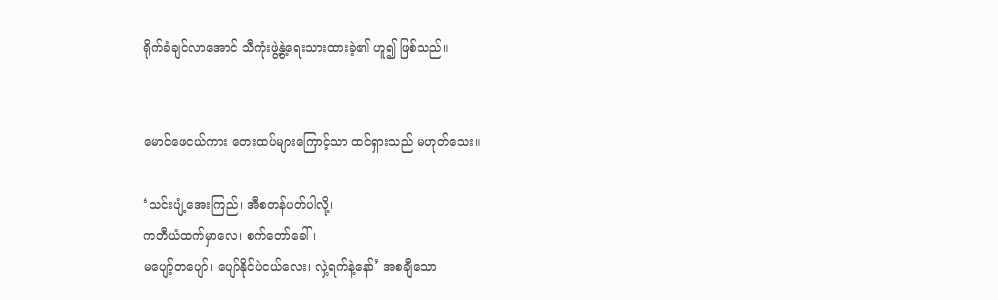ရိုက်ခံချင်လာအောင် သီကုံးဖွဲ့နွဲ့ရေးသားထားခဲ့၏ ဟူ၍ ဖြစ်သည်။


မောင်ဖေငယ်ကား တေးထပ်များကြောင့်သာ ထင်ရှားသည် မဟုတ်သေး။

‘သင်းပျံ့အေးကြည်၊ အီစတန်ပတ်ပါလို့၊
ကတီယံထက်မှာလေ၊ စက်တော်ခေါ်၊
မပျော့်တပျော်၊ ပျော်နိုင်ပဲငယ်လေး၊ လှဲ့ရက်နဲ့နော်’ အစချီသော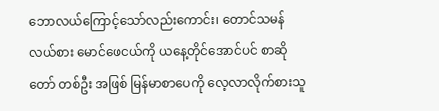ဘောလယ်ကြောင့်သော်လည်းကောင်း၊ တောင်သမန်လယ်စား မောင်ဖေငယ်ကို ယနေ့တိုင်အောင်ပင် စာဆိုတော် တစ်ဦး အဖြစ် မြန်မာစာပေကို လေ့လာလိုက်စားသူ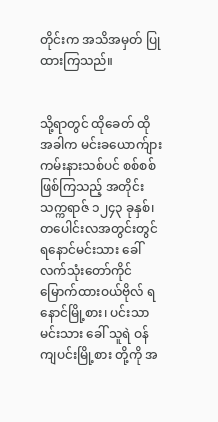တိုင်းက အသိအမှတ် ပြုထားကြသည်။


သို့ရာတွင် ထိုခေတ် ထိုအခါက မင်းခယောက်ျား ကမ်းနားသစ်ပင် စစ်စစ်ဖြစ်ကြသည့် အတိုင်း သက္ကရာဇ် ၁၂၄၃ ခုနှစ်၊ တပေါင်းလအတွင်းတွင် ရနောင်မင်းသား ခေါ် လက်သုံးတော်ကိုင် မြောက်ထားဝယ်ဗိုလ် ရနောင်မြို့စား၊ ပင်းသာမင်းသား ခေါ် သူရဲ ဝန်ကျပင်းမြို့စား တို့ကို အ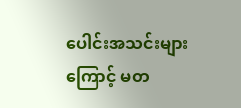ပေါင်းအသင်းများကြောင့် မတ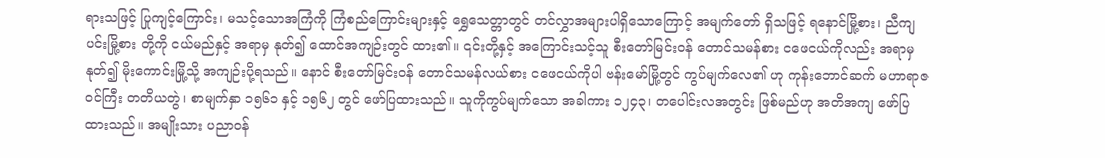ရားသဖြင့် ပြုကျင့်ကြောင်း၊ မသင့်သောအကြံကို ကြံစည်ကြောင်းများနှင့် ရွှေသေတ္တာတွင် တင်လွှာအများပါရှိသောကြောင့် အမျက်တော် ရှိသဖြင့် ရနောင်မြို့စား၊ ညီကျပင်းမြို့စား တို့ကို ငယ်မည်နှင့် အရာမှ နုတ်၍ ထောင်အကျဉ်းတွင် ထား၏။ ၎င်းတို့နှင့် အကြောင်းသင့်သူ စီးတော်မြင်းဝန် တောင်သမန်စား ငဖေငယ်ကိုလည်း အရာမှ နုတ်၍ မိုးကောင်းမြို့သို့ အကျဉ်းပို့ရသည်။ နောင် စီးတော်မြင်းဝန် တောင်သမန်လယ်စား ငဖေငယ်ကိုပါ ဗန်းမော်မြို့တွင် ကွပ်မျက်လေ၏ ဟု ကုန်းဘောင်ဆက် မဟာရာဇဝင်ကြီး တတိယတွဲ၊ စာမျက်နှာ ၁၅၆၁ နှင့် ၁၅၆၂ တွင် ဖော်ပြထားသည်။ သူကိုကွပ်မျက်သော အခါကား ၁၂၄၃၊ တပေါင်းလအတွင်း ဖြစ်မည်ဟု အတိအကျ ဖော်ပြထားသည်။ အမျိုးသား ပညာဝန်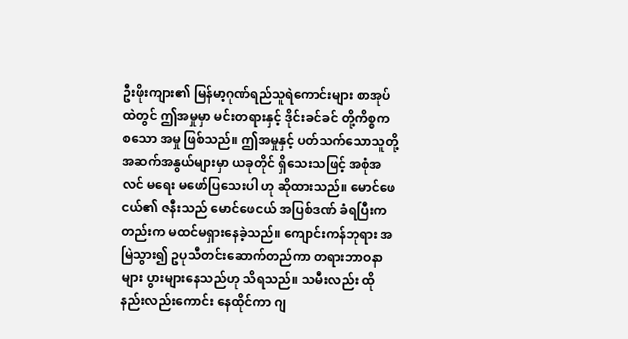ဦးဖိုးကျား၏ မြန်မာ့ဂုဏ်ရည်သူရဲကောင်းများ စာအုပ်ထဲတွင် ဤအမှုမှာ မင်းတရားနှင့် ဒိုင်းခင်ခင် တို့ကိစ္စက စသော အမှု ဖြစ်သည်။ ဤအမှုနှင့် ပတ်သက်သောသူတို့ အဆက်အနွယ်များမှာ ယခုတိုင် ရှိသေးသဖြင့် အစုံအလင် မရေး မဖော်ပြသေးပါ ဟု ဆိုထားသည်။ မောင်ဖေငယ်၏ ဇနီးသည် မောင်ဖေငယ် အပြစ်ဒဏ် ခံရပြီးကတည်းက မထင်မရှားနေခဲ့သည်။ ကျောင်းကန်ဘုရား အမြဲသွား၍ ဥပုသီတင်းဆောက်တည်ကာ တရားဘာဝနာများ ပွားများနေသည်ဟု သိရသည်။ သမီးလည်း ထိုနည်းလည်းကောင်း နေထိုင်ကာ ဂျ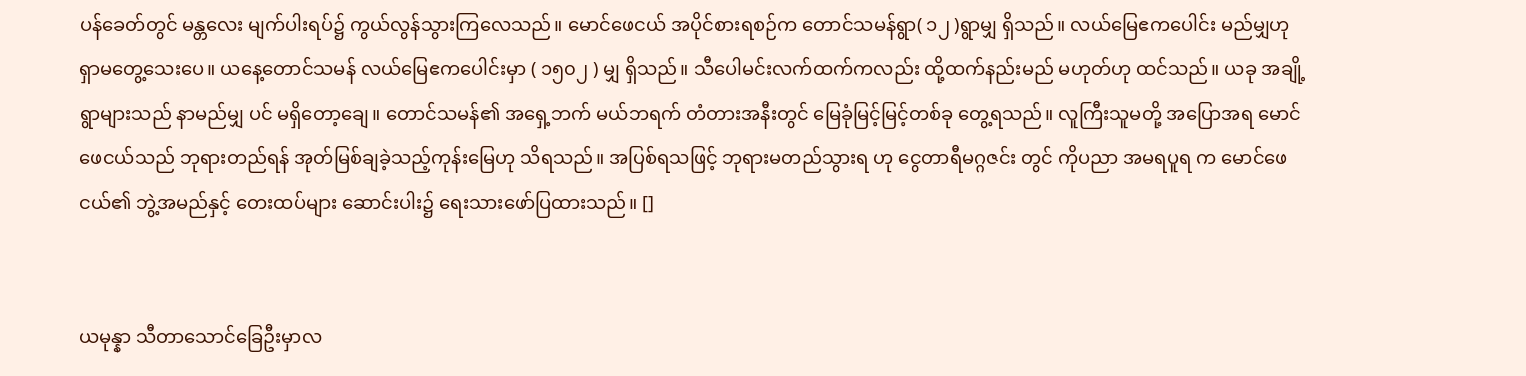ပန်ခေတ်တွင် မန္တလေး မျက်ပါးရပ်၌ ကွယ်လွန်သွားကြလေသည်။ မောင်ဖေငယ် အပိုင်စားရစဉ်က တောင်သမန်ရွာ( ၁၂ )ရွာမျှ ရှိသည်။ လယ်မြေဧကပေါင်း မည်မျှဟု ရှာမတွေ့သေးပေ။ ယနေ့တောင်သမန် လယ်မြေဧကပေါင်းမှာ ( ၁၅၀၂ ) မျှ ရှိသည်။ သီပေါမင်းလက်ထက်ကလည်း ထို့ထက်နည်းမည် မဟုတ်ဟု ထင်သည်။ ယခု အချို့ရွာများသည် နာမည်မျှ ပင် မရှိတော့ချေ။ တောင်သမန်၏ အရှေ့ဘက် မယ်ဘရက် တံတားအနီးတွင် မြေခုံမြင့်မြင့်တစ်ခု တွေ့ရသည်။ လူကြီးသူမတို့ အပြောအရ မောင်ဖေငယ်သည် ဘုရားတည်ရန် အုတ်မြစ်ချခဲ့သည့်ကုန်းမြေဟု သိရသည်။ အပြစ်ရသဖြင့် ဘုရားမတည်သွားရ ဟု ငွေတာရီမဂ္ဂဇင်း တွင် ကိုပညာ အမရပူရ က မောင်ဖေငယ်၏ ဘွဲ့အမည်နှင့် တေးထပ်များ ဆောင်းပါး၌ ရေးသားဖော်ပြထားသည်။ []


ယမုန္နာ သီတာသောင်ခြေဦးမှာလ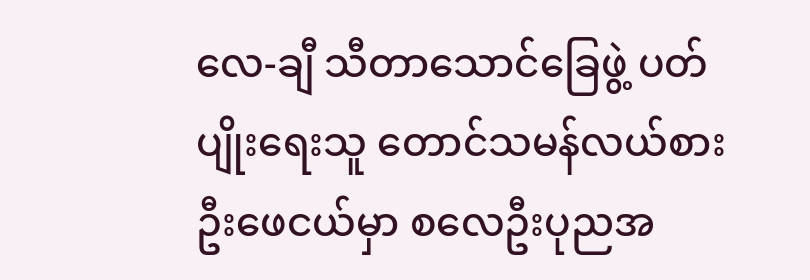လေ-ချီ သီတာသောင်ခြေဖွဲ့ ပတ်ပျိုးရေးသူ တောင်သမန်လယ်စား ဦးဖေငယ်မှာ စလေဦးပုညအ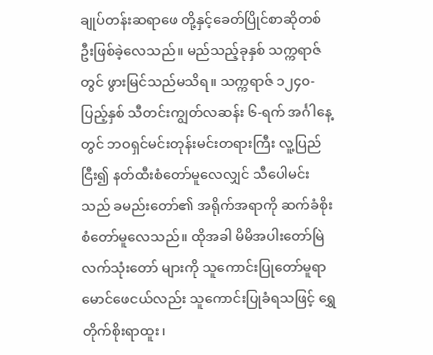ချုပ်တန်းဆရာဖေ တို့နှင့်ခေတ်ပြိုင်စာဆိုတစ်ဦးဖြစ်ခဲ့လေသည်။ မည်သည့်ခုနှစ် သက္ကရာဇ်တွင် ဖွားမြင်သည်မသိရ။ သက္ကရာဇ် ၁၂၄၀-ပြည့်နှစ် သီတင်းကျွတ်လဆန်း ၆-ရက် အင်္ဂါနေ့တွင် ဘဝရှင်မင်းတုန်းမင်းတရားကြီး လူ့ပြည်ငြီး၍ နတ်ထီးစံတော်မူလေလျှင် သီပေါမင်းသည် ခမည်းတော်၏ အရိုက်အရာကို ဆက်ခံစိုးစံတော်မူလေသည်။ ထိုအခါ မိမိအပါးတော်မြဲလက်သုံးတော် များကို သူကောင်းပြုတော်မူရာ မောင်ဖေငယ်လည်း သူကောင်းပြုခံရသဖြင့် ရွှေတိုက်စိုးရာထူး၊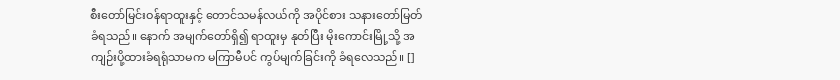စီးတော်မြင်းဝန်ရာထူးနှင့် တောင်သမန်လယ်ကို အပိုင်စား သနားတော်မြတ် ခံရသည်။ နောက် အမျက်တော်ရှိ၍ ရာထူးမှ နုတ်ပြီး မိုးကောင်းမြို့သို့ အကျဉ်းပို့ထားခံရရုံသာမက မကြာမီပင် ကွပ်မျက်ခြင်းကို ခံရလေသည်။ []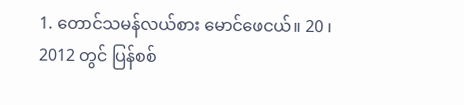1. တောင်သမန်လယ်စား မောင်ဖေငယ်။ 20 ၊ 2012 တွင် ပြန်စစ်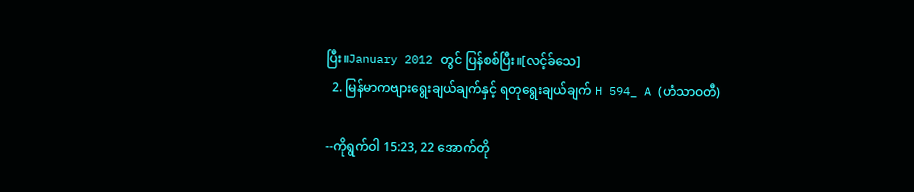ပြီး။January 2012 တွင် ပြန်စစ်ပြီး။[လင့်ခ်သေ]
  2. မြန်မာကဗျားရွေးချယ်ချက်နှင့် ရတုရွေးချယ်ချက် H 594_ A (ဟံသာဝတီ)

--ကိုရွက်ဝါ 15:23, 22 အောက်တို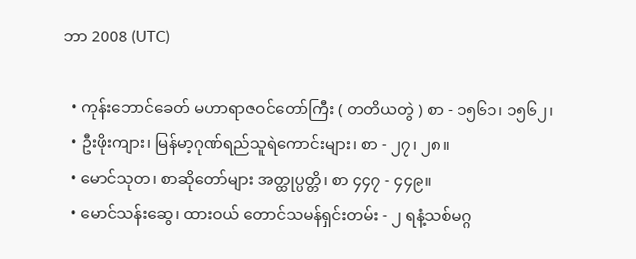ဘာ 2008 (UTC)

  • ကုန်းဘောင်ခေတ် မဟာရာဇဝင်တော်ကြီး ( တတိယတွဲ ) စာ - ၁၅၆၁၊ ၁၅၆၂၊
  • ဦးဖိုးကျား၊ မြန်မာ့ဂုဏ်ရည်သူရဲကောင်းများ၊ စာ - ၂၇၊ ၂၈။
  • မောင်သုတ၊ စာဆိုတော်များ အတ္ထုပ္ပတ္တိ၊ စာ ၄၄၇ - ၄၄၉။
  • မောင်သန်းဆွေ၊ ထားဝယ် တောင်သမန်ရှင်းတမ်း - ၂ ရနံ့သစ်မဂ္ဂ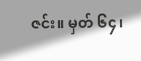ဇင်း။ မှတ် ၆၄၊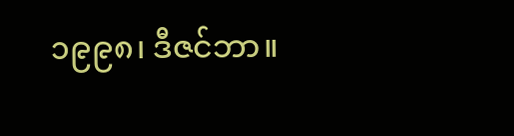၁၉၉၈၊ ဒီဇင်ဘာ။